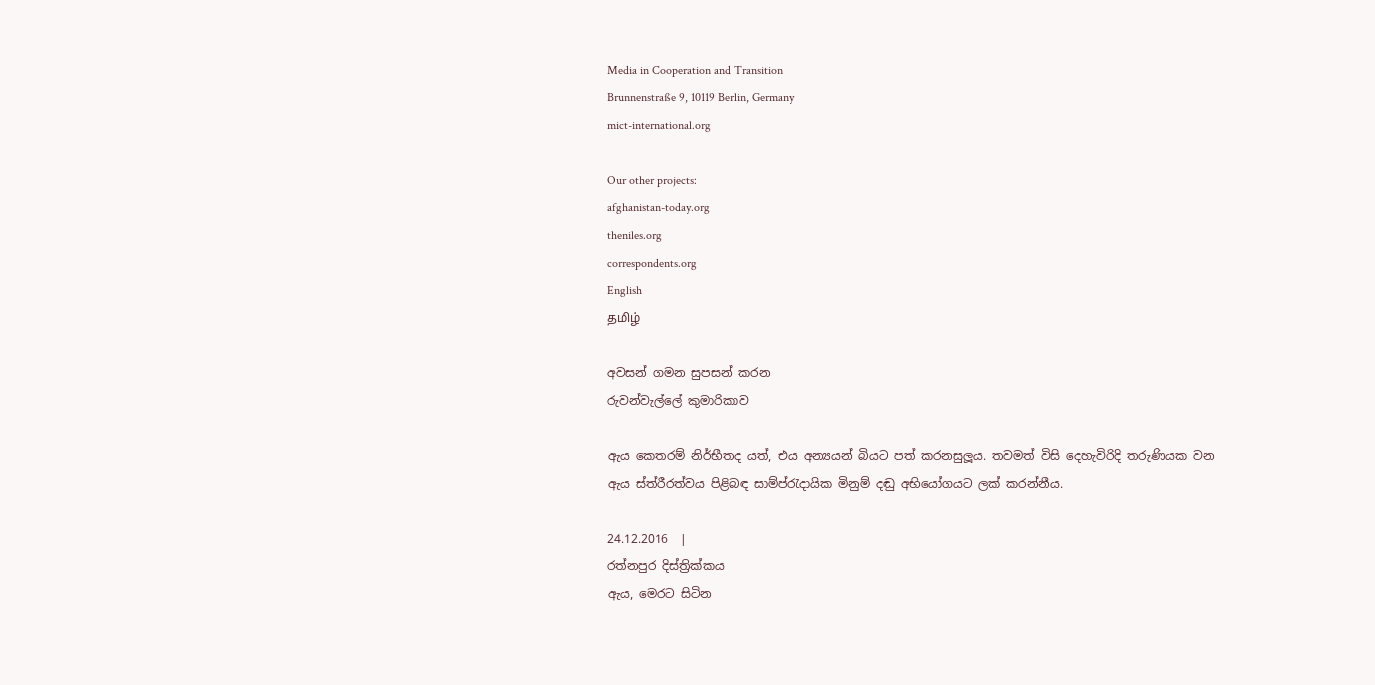Media in Cooperation and Transition
Brunnenstraße 9, 10119 Berlin, Germany
mict-international.org

Our other projects:
afghanistan-today.org
theniles.org
correspondents.org
English
தமிழ்

අවසන් ගමන සුපසන් කරන
රුවන්වැල්ලේ කුමාරිකාව

ඇය කෙතරම් නිර්භීතද යත්, එය අන්‍යයන් බියට පත් කරනසුලූය. තවමත් විසි දෙහැවිරිදි තරුණියක වන ඇය ස්ත්රීරත්වය පිළිබඳ සාම්ප්රැදායික මිනුම් දඬු අභියෝගයට ලක් කරන්නීය.

24.12.2016  |
රත්නපුර දිස්ත්‍රික්කය
ඇය, මෙරට සිටින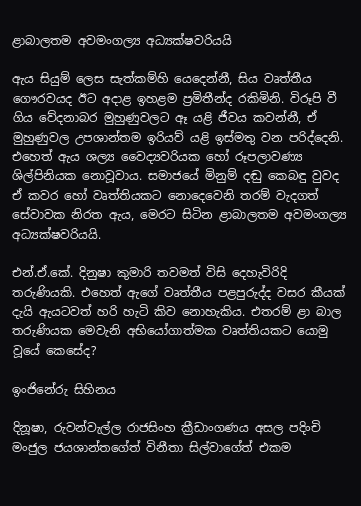ළාබාලතම අවමංගල්‍ය අධ්‍යක්ෂවරියයි

ඇය සියුම් ලෙස සැත්කම්හි යෙදෙන්නී, සිය වෘත්තීය ගෞරවයද ඊට අදාළ ඉහළම ප්‍රමිතීන්ද රකිමිනි. විරූපි වී ගිය වේදනාබර මුහුණුවලට ඈ යළි ජීවය කවන්නී, ඒ මුහුණුවල උපශාන්තම ඉරියව් යළි ඉස්මතු වන පරිද්දෙනි. එහෙත් ඇය ශල්‍ය වෛද්‍යවරියක හෝ රූපලාවණ්‍ය ශිල්පිනියක නොවූවාය. සමාජයේ මිනුම් දඬු කෙබඳු වුවද ඒ කවර හෝ වෘත්තියකට නොදෙවෙනි තරම් වැදගත් සේවාවක නිරත ඇය, මෙරට සිටින ළාබාලතම අවමංගල්‍ය අධ්‍යක්ෂවරියයි.

එන්.ඒ.කේ. දිනුෂා කුමාරි තවමත් විසි දෙහැවිරිදි තරුණියකි. එහෙත් ඇගේ වෘත්තීය පළපුරුද්ද වසර කීයක් දැයි ඇයටවත් හරි හැටි කිව නොහැකිය. එතරම් ළා බාල තරුණියක මෙවැනි අභියෝගාත්මක වෘත්තියකට යොමු වූයේ කෙසේද?

ඉංජිනේරු සිහිනය

දිනූෂා, රුවන්වැල්ල රාජසිංහ ක්‍රීඩාංගණය අසල පදිංචි මංජුල ජයශාන්තගේත් විනීතා සිල්වාගේත් එකම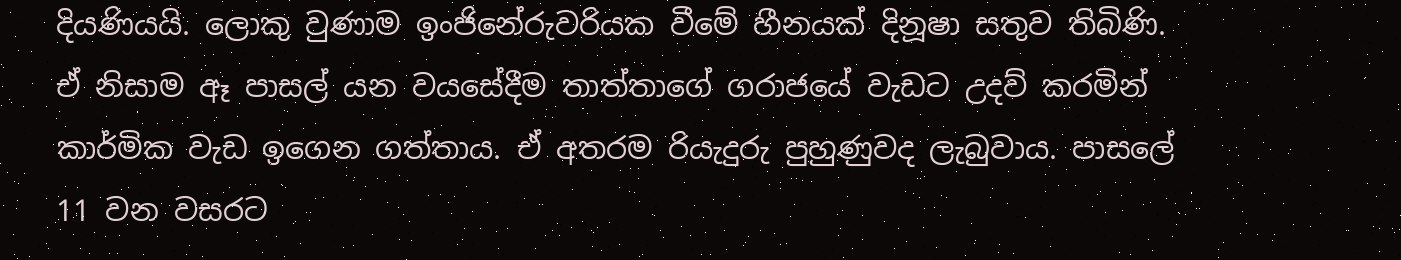දියණියයි. ලොකු වුණාම ඉංජිනේරුවරියක වීමේ හීනයක් දිනූෂා සතුව තිබිණි. ඒ නිසාම ඈ පාසල් යන වයසේදීම තාත්තාගේ ගරාජයේ වැඩට උදව් කරමින් කාර්මික වැඩ ඉගෙන ගත්තාය. ඒ අතරම රියැදුරු පුහුණුවද ලැබුවාය. පාසලේ 11 වන වසරට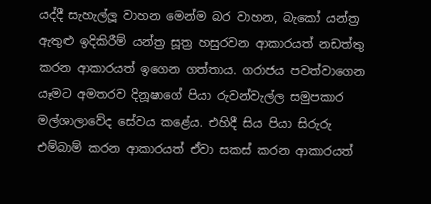යද්දී සැහැල්ලූ වාහන මෙන්ම බර වාහන, බැකෝ යන්ත්‍ර ඇතුළු ඉදිකිරීම් යන්ත්‍ර සූත්‍ර හසුරවන ආකාරයත් නඩත්තු කරන ආකාරයත් ඉගෙන ගත්තාය. ගරාජය පවත්වාගෙන යෑමට අමතරව දිනූෂාගේ පියා රුවන්වැල්ල සමුපකාර මල්ශාලාවේද සේවය කළේය. එහිදී සිය පියා සිරුරු එම්බාම් කරන ආකාරයත් ඒවා සකස් කරන ආකාරයත්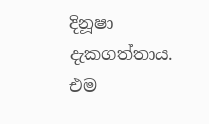දිනූෂා දැකගත්තාය. එම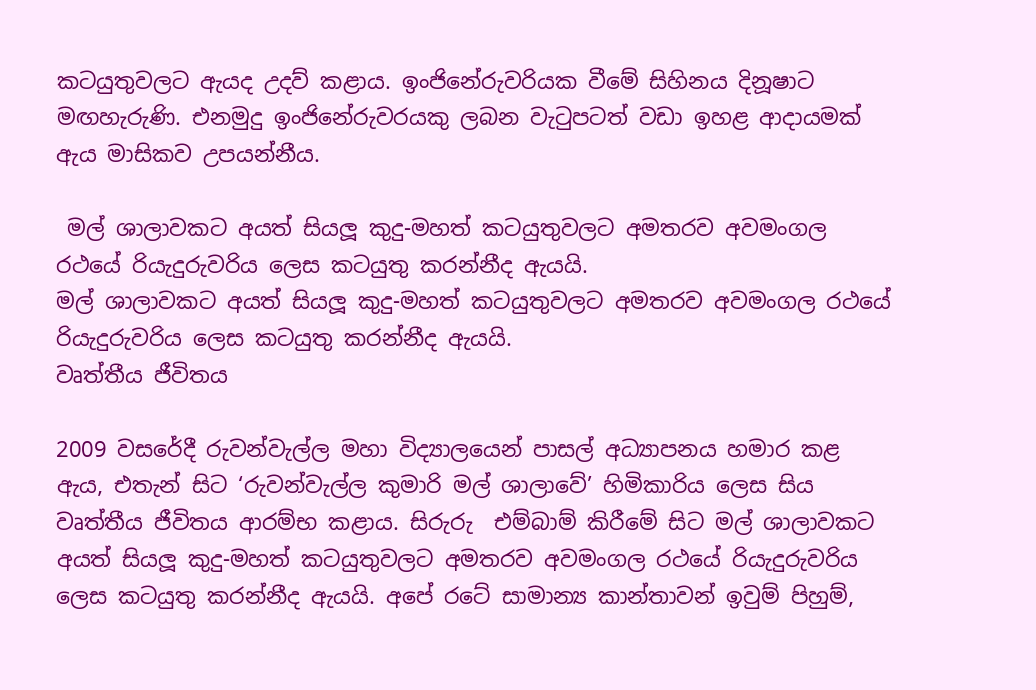කටයුතුවලට ඇයද උදව් කළාය. ඉංජිනේරුවරියක වීමේ සිහිනය දිනූෂාට මඟහැරුණි. එනමුදු ඉංජිනේරුවරයකු ලබන වැටුපටත් වඩා ඉහළ ආදායමක් ඇය මාසිකව උපයන්නීය.

 මල් ශාලාවකට අයත් සියලූ කුදු-මහත් කටයුතුවලට අමතරව අවමංගල රථයේ රියැදුරුවරිය ලෙස කටයුතු කරන්නීද ඇයයි.
මල් ශාලාවකට අයත් සියලූ කුදු-මහත් කටයුතුවලට අමතරව අවමංගල රථයේ රියැදුරුවරිය ලෙස කටයුතු කරන්නීද ඇයයි.
වෘත්තීය ජීවිතය

2009 වසරේදී රුවන්වැල්ල මහා විද්‍යාලයෙන් පාසල් අධ්‍යාපනය හමාර කළ ඇය, එතැන් සිට ‘රුවන්වැල්ල කුමාරි මල් ශාලාවේ’ හිමිකාරිය ලෙස සිය වෘත්තීය ජීවිතය ආරම්භ කළාය. සිරුරු  එම්බාම් කිරීමේ සිට මල් ශාලාවකට අයත් සියලූ කුදු-මහත් කටයුතුවලට අමතරව අවමංගල රථයේ රියැදුරුවරිය ලෙස කටයුතු කරන්නීද ඇයයි. අපේ රටේ සාමාන්‍ය කාන්තාවන් ඉවුම් පිහුම්,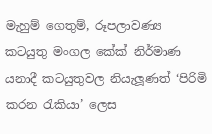මැහුම් ගෙතුම්, රූපලාවණ්‍ය කටයුතු මංගල කේක් නිර්මාණ යනාදී කටයුතුවල නියැලූණත් ‘පිරිමි කරන රැකියා’ ලෙස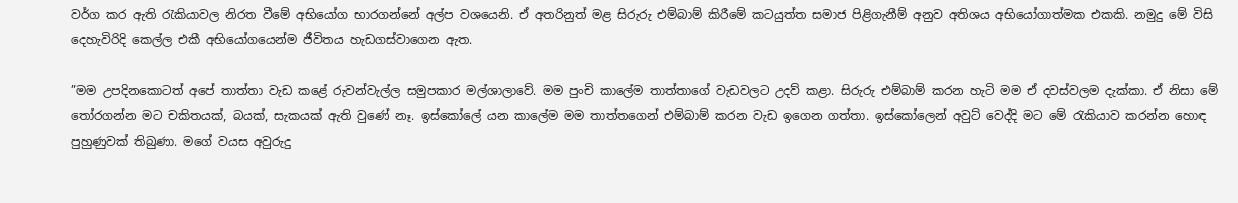වර්ග කර ඇති රැකියාවල නිරත වීමේ අභියෝග භාරගන්නේ අල්ප වශයෙනි. ඒ අතරිනුත් මළ සිරුරු එම්බාම් කිරීමේ කටයුත්ත සමාජ පිළිගැනීම් අනුව අතිශය අභියෝගාත්මක එකකි. නමුදු මේ විසි දෙහැවිරිදි කෙල්ල එකී අභියෝගයෙන්ම ජීවිතය හැඩගස්වාගෙන ඇත.

”මම උපදිනකොටත් අපේ තාත්තා වැඩ කළේ රුවන්වැල්ල සමුපකාර මල්ශාලාවේ. මම පුංචි කාලේම තාත්තාගේ වැඩවලට උදව් කළා. සිරුරු එම්බාම් කරන හැටි මම ඒ දවස්වලම දැක්කා. ඒ නිසා මේ තෝරගන්න මට චකිතයක්, බයක්, සැකයක් ඇති වුණේ නෑ. ඉස්කෝලේ යන කාලේම මම තාත්තගෙන් එම්බාම් කරන වැඩ ඉගෙන ගත්තා. ඉස්කෝලෙන් අවුට් වෙද්දි මට මේ රැකියාව කරන්න හොඳ පුහුණුවක් තිබුණා. මගේ වයස අවුරුදු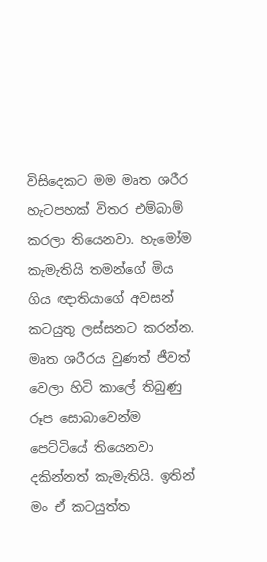විසිදෙකට මම මෘත ශරීර හැටපහක් විතර එම්බාම් කරලා තියෙනවා. හැමෝම කැමැතියි තමන්ගේ මිය ගිය ඥාතියාගේ අවසන් කටයුතු ලස්සනට කරන්න. මෘත ශරීරය වුණත් ජීවත් වෙලා හිටි කාලේ තිබුණු රූප සොබාවෙන්ම පෙට්ටියේ තියෙනවා  දකින්නත් කැමැතියි. ඉතින් මං ඒ කටයුත්ත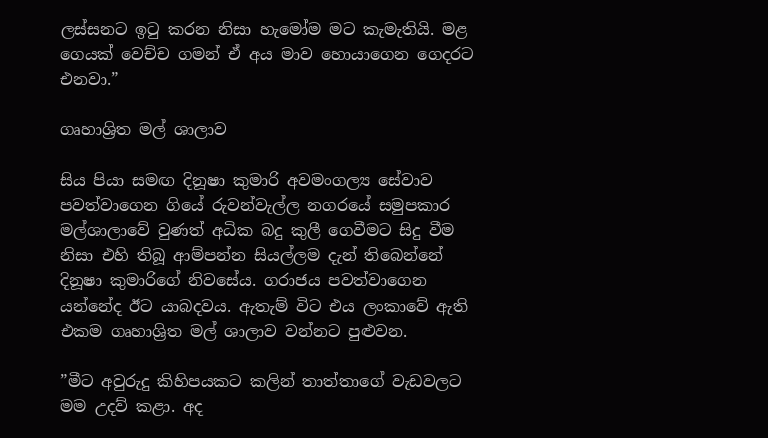ලස්සනට ඉටු කරන නිසා හැමෝම මට කැමැතියි. මළ ගෙයක් වෙච්ච ගමන් ඒ අය මාව හොයාගෙන ගෙදරට එනවා.”

ගෘහාශ්‍රිත මල් ශාලාව

සිය පියා සමඟ දිනූෂා කුමාරි අවමංගල්‍ය සේවාව  පවත්වාගෙන ගියේ රුවන්වැල්ල නගරයේ සමුපකාර මල්ශාලාවේ වුණත් අධික බදු කුලී ගෙවීමට සිදු වීම නිසා එහි තිබූ ආම්පන්න සියල්ලම දැන් තිබෙන්නේ දිනූෂා කුමාරිගේ නිවසේය. ගරාජය පවත්වාගෙන යන්නේද ඊට යාබදවය. ඇතැම් විට එය ලංකාවේ ඇති එකම ගෘහාශ්‍රිත මල් ශාලාව වන්නට පුළුවන.

”මීට අවුරුදු කිහිපයකට කලින් තාත්තාගේ වැඩවලට මම උදව් කළා. අද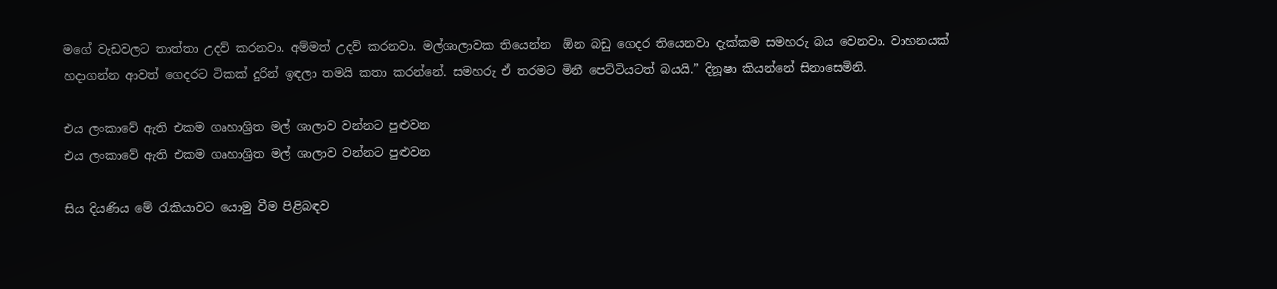මගේ වැඩවලට තාත්තා උදව් කරනවා. අම්මත් උදව් කරනවා. මල්ශාලාවක තියෙන්න  ඕන බඩු ගෙදර තියෙනවා දැක්කම සමහරු බය වෙනවා. වාහනයක් හදාගන්න ආවත් ගෙදරට ටිකක් දුරින් ඉඳලා තමයි කතා කරන්නේ. සමහරු ඒ තරමට මිනී පෙට්ටියටත් බයයි.” දිනූෂා කියන්නේ සිනාසෙමිනි.

එය ලංකාවේ ඇති එකම ගෘහාශ්‍රිත මල් ශාලාව වන්නට පුළුවන
එය ලංකාවේ ඇති එකම ගෘහාශ්‍රිත මල් ශාලාව වන්නට පුළුවන

සිය දියණිය මේ රැකියාවට යොමු වීම පිළිබඳව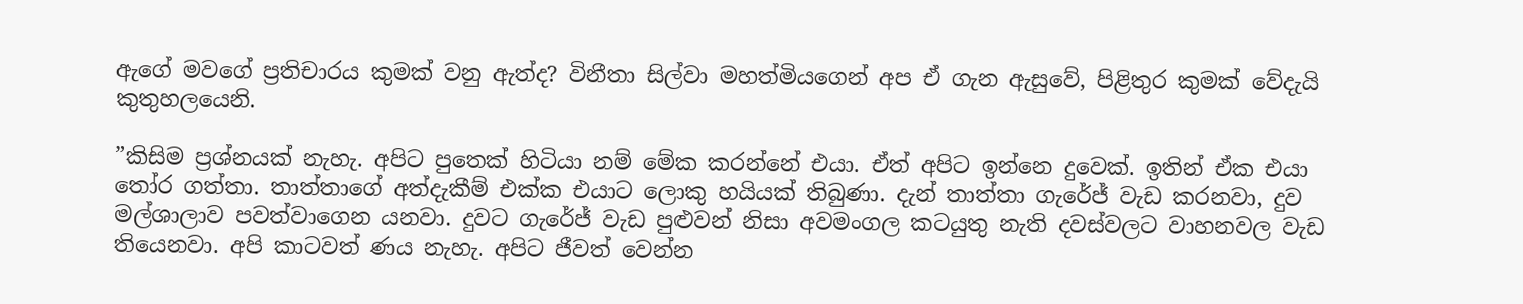ඇගේ මවගේ ප්‍රතිචාරය කුමක් වනු ඇත්ද? විනීතා සිල්වා මහත්මියගෙන් අප ඒ ගැන ඇසුවේ, පිළිතුර කුමක් වේදැයි කුතුහලයෙනි.

”කිසිම ප්‍රශ්නයක් නැහැ. අපිට පුතෙක් හිටියා නම් මේක කරන්නේ එයා. ඒත් අපිට ඉන්නෙ දුවෙක්. ඉතින් ඒක එයා තෝර ගත්තා. තාත්තාගේ අත්දැකීම් එක්ක එයාට ලොකු හයියක් තිබුණා. දැන් තාත්තා ගැරේජ් වැඩ කරනවා, දුව මල්ශාලාව පවත්වාගෙන යනවා. දුවට ගැරේජ් වැඩ පුළුවන් නිසා අවමංගල කටයුතු නැති දවස්වලට වාහනවල වැඩ තියෙනවා. අපි කාටවත් ණය නැහැ. අපිට ජීවත් වෙන්න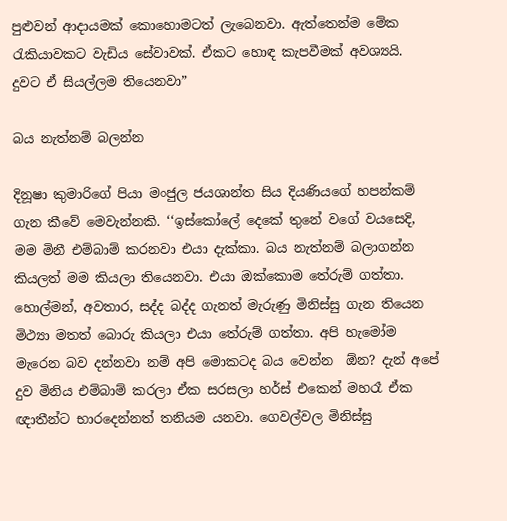පුළුවන් ආදායමක් කොහොමටත් ලැබෙනවා. ඇත්තෙන්ම මේක රැකියාවකට වැඩිය සේවාවක්. ඒකට හොඳ කැපවීමක් අවශ්‍යයි. දුවට ඒ සියල්ලම තියෙනවා”

බය නැත්නම් බලන්න

දිනූෂා කුමාරිගේ පියා මංජුල ජයශාන්ත සිය දියණියගේ හපන්කම් ගැන කීවේ මෙවැන්නකි. ‘‘ඉස්කෝලේ දෙකේ තුනේ වගේ වයසෙදි, මම මිනී එම්බාම් කරනවා එයා දැක්කා. බය නැත්නම් බලාගන්න කියලත් මම කියලා තියෙනවා. එයා ඔක්කොම තේරුම් ගත්තා. හොල්මන්, අවතාර, සද්ද බද්ද ගැනත් මැරුණු මිනිස්සු ගැන තියෙන මිථ්‍යා මතත් බොරු කියලා එයා තේරුම් ගත්තා. අපි හැමෝම මැරෙන බව දන්නවා නම් අපි මොකටද බය වෙන්න  ඕන? දැන් අපේ දුව මිනිය එම්බාම් කරලා ඒක සරසලා හර්ස් එකෙන් මහරෑ ඒක ඥාතීන්ට භාරදෙන්නත් තනියම යනවා. ගෙවල්වල මිනිස්සු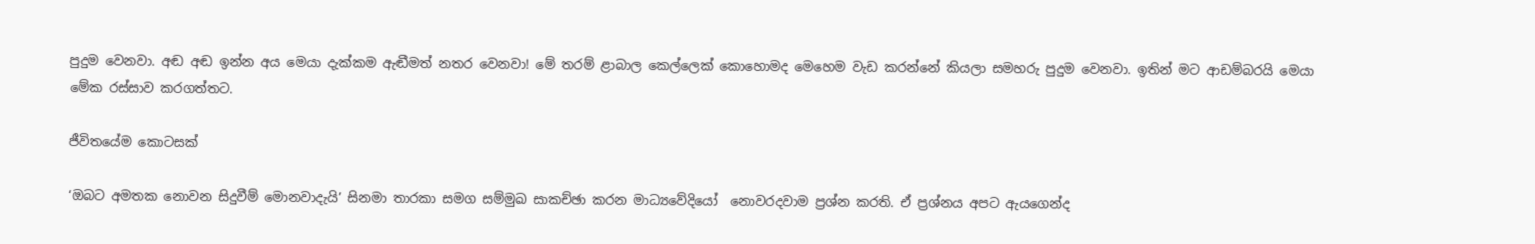පුදුම වෙනවා. අඬ අඬ ඉන්න අය මෙයා දැක්කම ඇඬීමත් නතර වෙනවා! මේ තරම් ළාබාල කෙල්ලෙක් කොහොමද මෙහෙම වැඩ කරන්නේ කියලා සමහරු පුදුම වෙනවා. ඉතින් මට ආඩම්බරයි මෙයා මේක රස්සාව කරගත්තට.

ජීවිතයේම කොටසක්

‘ඔබට අමතක නොවන සිදුවීම් මොනවාදැයි’ සිනමා තාරකා සමග සම්මුඛ සාකච්ඡා කරන මාධ්‍යවේදියෝ  නොවරදවාම ප්‍රශ්න කරති. ඒ ප්‍රශ්නය අපට ඇයගෙන්ද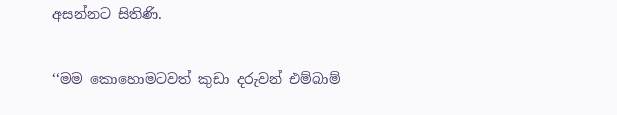අසන්නට සිතිණි.

‘‘මම කොහොමටවත් කුඩා දරුවන් එම්බාම්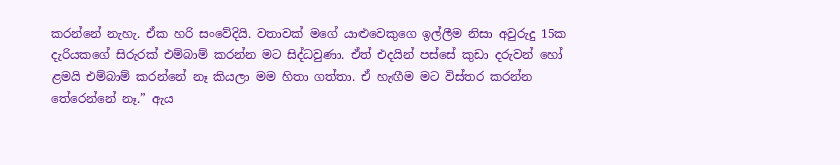කරන්නේ නැහැ. ඒක හරි සංවේදියි. වතාවක් මගේ යාළුවෙකුගෙ ඉල්ලීම නිසා අවුරුදු 15ක දැරියකගේ සිරුරක් එම්බාම් කරන්න මට සිද්ධවුණා. ඒත් එදයින් පස්සේ කුඩා දරුවන් හෝ ළමයි එම්බාම් කරන්නේ නෑ කියලා මම හිතා ගත්තා. ඒ හැඟීම මට විස්තර කරන්න තේරෙන්නේ නෑ.” ඇය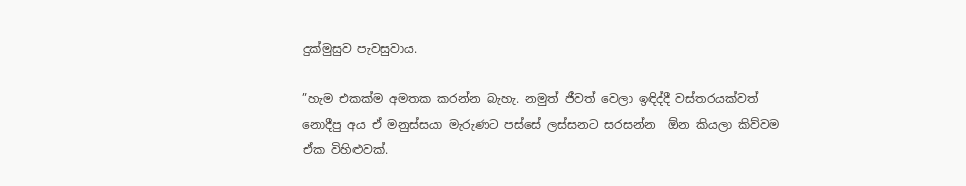දුක්මුසුව පැවසුවාය.

”හැම එකක්ම අමතක කරන්න බැහැ. නමුත් ජීවත් වෙලා ඉඳිද්දී වස්තරයක්වත් නොදීපු අය ඒ මනුස්සයා මැරුණට පස්සේ ලස්සනට සරසන්න  ඕන කියලා කිව්වම ඒක විහිළුවක්.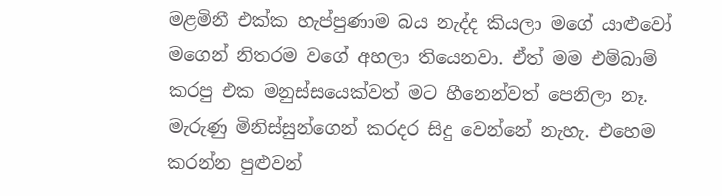මළමිනී එක්ක හැප්පුණාම බය නැද්ද කියලා මගේ යාළුවෝ මගෙන් නිතරම වගේ අහලා තියෙනවා. ඒත් මම එම්බාම් කරපු එක මනුස්සයෙක්වත් මට හීනෙන්වත් පෙනිලා නෑ. මැරුණු මිනිස්සුන්ගෙන් කරදර සිදු වෙන්නේ නැහැ. එහෙම කරන්න පුළුවන්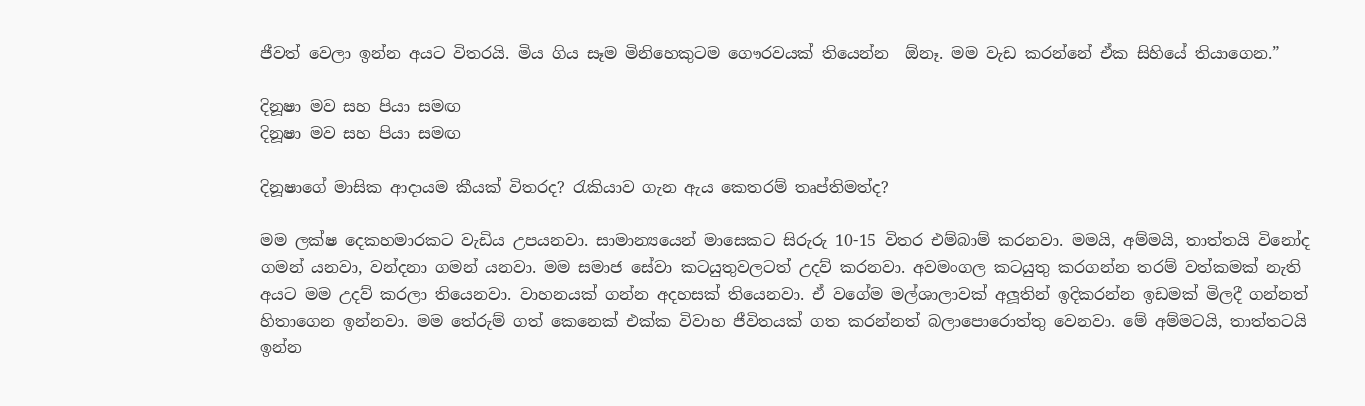ජීවත් වෙලා ඉන්න අයට විතරයි. මිය ගිය සෑම මිනිහෙකුටම ගෞරවයක් තියෙන්න  ඕනෑ. මම වැඩ කරන්නේ ඒක සිහියේ තියාගෙන.”

දිනූෂා මව සහ පියා සමඟ
දිනූෂා මව සහ පියා සමඟ

දිනූෂාගේ මාසික ආදායම කීයක් විතරද? රැකියාව ගැන ඇය කෙතරම් තෘප්තිමත්ද?

මම ලක්ෂ දෙකහමාරකට වැඩිය උපයනවා. සාමාන්‍යයෙන් මාසෙකට සිරුරු 10-15 විතර එම්බාම් කරනවා. මමයි, අම්මයි, තාත්තයි විනෝද ගමන් යනවා, වන්දනා ගමන් යනවා. මම සමාජ සේවා කටයුතුවලටත් උදව් කරනවා. අවමංගල කටයුතු කරගන්න තරම් වත්කමක් නැති අයට මම උදව් කරලා තියෙනවා. වාහනයක් ගන්න අදහසක් තියෙනවා. ඒ වගේම මල්ශාලාවක් අලූතින් ඉදිකරන්න ඉඩමක් මිලදී ගන්නත් හිතාගෙන ඉන්නවා. මම තේරුම් ගත් කෙනෙක් එක්ක විවාහ ජීවිතයක් ගත කරන්නත් බලාපොරොත්තු වෙනවා. මේ අම්මටයි, තාත්තටයි ඉන්න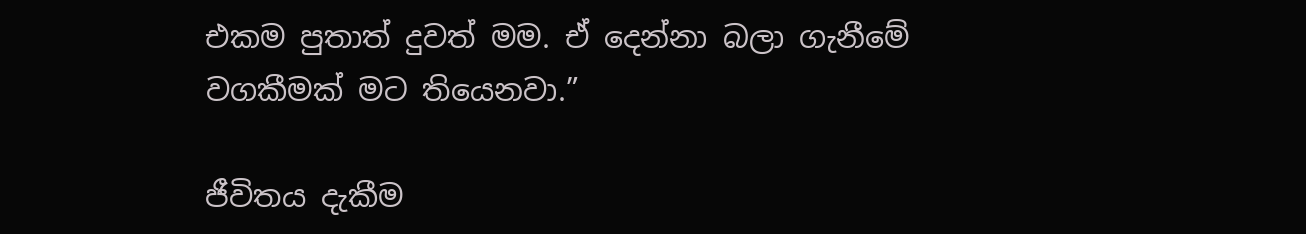එකම පුතාත් දුවත් මම. ඒ දෙන්නා බලා ගැනීමේ වගකීමක් මට තියෙනවා.”

ජීවිතය දැකීම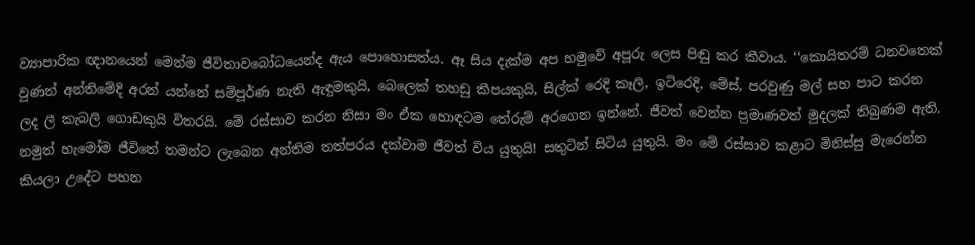ව්‍යාපාරික ඥානයෙන් මෙන්ම ජීවිතාවබෝධයෙන්ද ඇය පොහොසත්ය. ඈ සිය දැක්ම අප හමුවේ අපූරු ලෙස පිඬු කර කීවාය. ‘‘කොයිතරම් ධනවතෙක් වුණත් අන්තිමේදි අරන් යන්නේ සම්පූර්ණ නැති ඇඳුමකුයි, බෙලෙක් තහඩු කීපයකුයි, සිල්ක් රෙදි කෑලි, ඉටිරෙදි, මේස්, පරවුණු මල් සහ පාට කරන ලද ලී කැබලි ගොඩකුයි විතරයි. මේ රස්සාව කරන නිසා මං ඒක හොඳටම තේරුම් අරගෙන ඉන්නේ. ජීවත් වෙන්න ප්‍රමාණවත් මුදලක් තිබුණම ඇති. නමුත් හැමෝම ජීවිතේ තමන්ට ලැබෙන අන්තිම තත්පරය දක්වාම ජීවත් විය යුතුයි! සතුටින් සිටිය යුතුයි. මං මේ රස්සාව කළාට මිනිස්සු මැරෙන්න කියලා උදේට පහන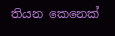තියන කෙනෙක්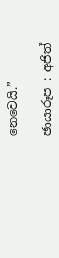නෙවෙයි.”

ඡායාරූප‍ : අජිත්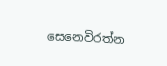සෙනෙවිරත්න